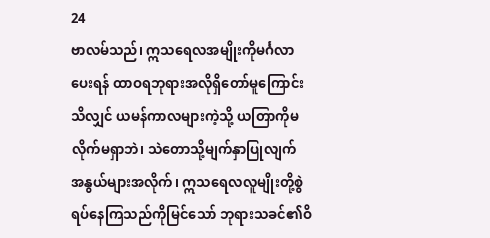24
ဗာလမ်သည်၊ ဣသရေလအမျိုးကိုမင်္ဂလာပေးရန် ထာဝရဘုရားအလိုရှိတော်မူကြောင်းသိလျှင် ယမန်ကာလများကဲ့သို့ ယတြာကိုမလိုက်မရှာဘဲ၊ သဲတောသို့မျက်နှာပြုလျက် အနွယ်များအလိုက်၊ ဣသရေလလူမျိုးတို့စွဲရပ်နေကြသည်ကိုမြင်သော် ဘုရားသခင်၏ဝိ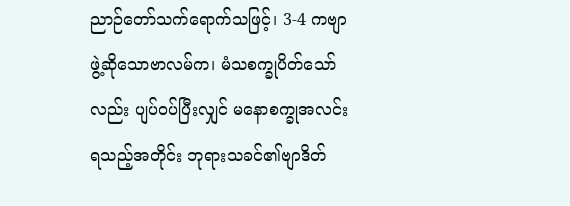ညာဉ်တော်သက်ရောက်သဖြင့်၊ 3-4 ကဗျာဖွဲ့ဆိုသောဗာလမ်က၊ မံသစက္ခုပိတ်သော်လည်း ပျပ်ဝပ်ပြီးလျှင် မနောစက္ခုအလင်းရသည့်အတိုင်း ဘုရားသခင်၏ဗျာဒိတ်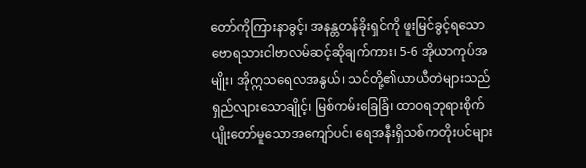တော်ကိုကြားနာခွင့်၊ အနန္တတန်ခိုးရှင်ကို ဖူးမြင်ခွင့်ရသော ဗောရသားငါဗာလမ်ဆင့်ဆိုချက်ကား၊ 5-6 အိုယာကုပ်အမျိုး၊ အိုဣသရေလအနွယ်၊ သင်တို့၏ယာယီတဲများသည် ရှည်လျားသောချိုင့်၊ မြစ်ကမ်းခြေခြံ၊ ထာဝရဘုရားစိုက်ပျိုးတော်မူသောအကျော်ပင်၊ ရေအနီးရှိသစ်ကတိုးပင်များ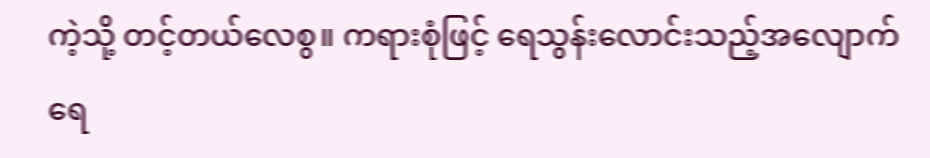ကဲ့သို့ တင့်တယ်လေစွ။ ကရားစုံဖြင့် ရေသွန်းလောင်းသည့်အလျောက် ရေ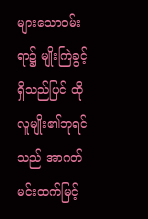များသောဝမ်းရာ၌ မျိုးကြဲခွင့်ရှိသည်ပြင် ထိုလူမျိုး၏ဘုရင်သည် အာဂတ်မင်းထက်မြင့်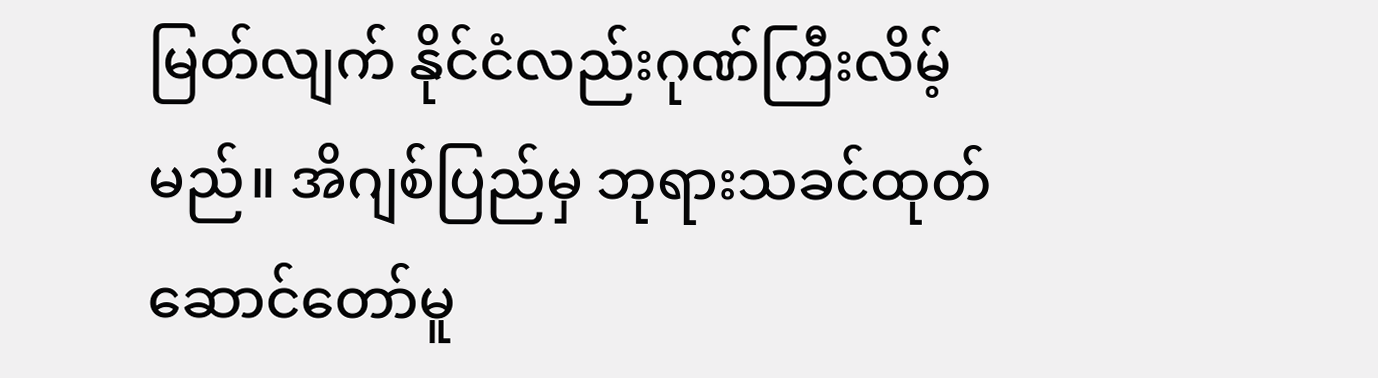မြတ်လျက် နိုင်ငံလည်းဂုဏ်ကြီးလိမ့်မည်။ အိဂျစ်ပြည်မှ ဘုရားသခင်ထုတ်ဆောင်တော်မူ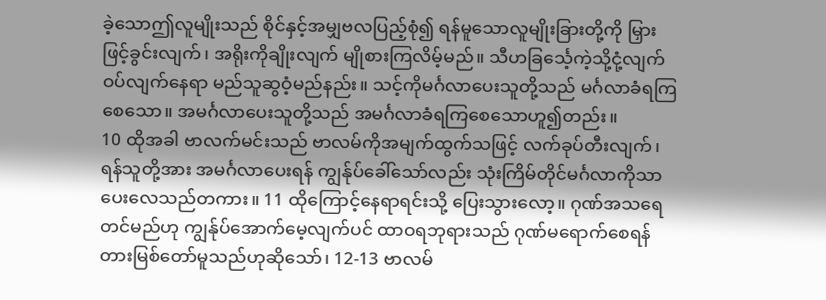ခဲ့သောဤလူမျိုးသည် စိုင်နှင့်အမျှဗလပြည့်စုံ၍ ရန်မူသောလူမျိုးခြားတို့ကို မြှားဖြင့်ခွင်းလျက်၊ အရိုးကိုချိုးလျက် မျိုစားကြလိမ့်မည်။ သီဟခြင်္သေ့ကဲ့သို့ငုံ့လျက် ဝပ်လျက်နေရာ မည်သူဆွဝံ့မည်နည်း။ သင့်ကိုမင်္ဂလာပေးသူတို့သည် မင်္ဂလာခံရကြစေသော။ အမင်္ဂလာပေးသူတို့သည် အမင်္ဂလာခံရကြစေသောဟူ၍တည်း။
10 ထိုအခါ ဗာလက်မင်းသည် ဗာလမ်ကိုအမျက်ထွက်သဖြင့် လက်ခုပ်တီးလျက်၊ ရန်သူတို့အား အမင်္ဂလာပေးရန် ကျွန်ုပ်ခေါ်သော်လည်း သုံးကြိမ်တိုင်မင်္ဂလာကိုသာပေးလေသည်တကား။ 11 ထိုကြောင့်နေရာရင်းသို့ ပြေးသွားလော့။ ဂုဏ်အသရေတင်မည်ဟု ကျွန်ုပ်အောက်မေ့လျက်ပင် ထာဝရဘုရားသည် ဂုဏ်မရောက်စေရန် တားမြစ်တော်မူသည်ဟုဆိုသော်၊ 12-13 ဗာလမ်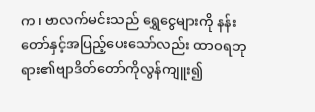က၊ ဗာလက်မင်းသည် ရွှေငွေများကို နန်းတော်နှင့်အပြည့်ပေးသော်လည်း ထာဝရဘုရား၏ဗျာဒိတ်တော်ကိုလွန်ကျူး၍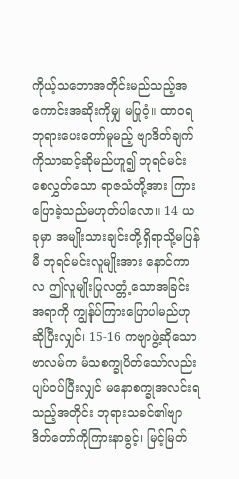ကိုယ့်သဘောအတိုင်းမည်သည့်အကောင်းအဆိုးကိုမျှ မပြုဝံ့။ ထာဝရဘုရားပေးတော်မူမည့် ဗျာဒိတ်ချက်ကိုသာဆင့်ဆိုမည်ဟူ၍ ဘုရင်မင်းစေလွှတ်သော ရာဇသံတို့အား ကြားပြောခဲ့သည်မဟုတ်ပါလော။ 14 ယခုမှာ အမျိုးသားချင်းတို့ရှိရာသို့မပြန်မီ ဘုရင်မင်းလူမျိုးအား နောင်ကာလ ဤလူမျိုးပြုလတ္တံ့သောအခြင်းအရာကို ကျွန်ုပ်ကြားပြောပါမည်ဟုဆိုပြီးလျှင်၊ 15-16 ကဗျာဖွဲ့ဆိုသောဗာလမ်က မံသစက္ခုပိတ်သော်လည်း ပျပ်ဝပ်ပြီးလျှင် မနောစက္ခုအလင်းရသည့်အတိုင်း ဘုရားသခင်၏ဗျာဒိတ်တော်ကိုကြားနာခွင့်၊ မြင့်မြတ်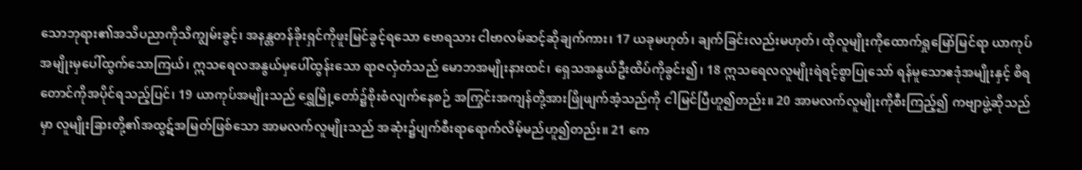သောဘုရား၏အသိပညာကိုသိကျွမ်းခွင့်၊ အနန္တတန်ခိုးရှင်ကိုဖူးမြင်ခွင့်ရသော ဗောရသား ငါဗာလမ်ဆင့်ဆိုချက်ကား၊ 17 ယခုမဟုတ်၊ ချက်ခြင်းလည်းမဟုတ်၊ ထိုလူမျိုးကိုထောက်ရှုမြော်မြင်ရာ ယာကုပ်အမျိုးမှပေါ်ထွက်သောကြယ်၊ ဣသရေလအနွယ်မှပေါ်ထွန်းသော ရာဇလှံတံသည် မောဘအမျိုးနားထင်၊ ရှေသအနွယ်ဦးထိပ်ကိုခွင်း၍၊ 18 ဣသရေလလူမျိုးရဲရင့်စွာပြုသော် ရန်မူသောဧဒုံအမျိုးနှင့် စိရတောင်ကိုအပိုင်ရသည့်ပြင်၊ 19 ယာကုပ်အမျိုးသည် ရွှေမြို့တော်၌စိုးစံလျက်နေစဉ် အကြွင်းအကျန်တို့အားဖြိုဖျက်အံ့သည်ကို ငါမြင်ပြီဟူ၍တည်း။ 20 အာမလက်လူမျိုးကိုစီးကြည့်၍ ကဗျာဖွဲ့ဆိုသည်မှာ လူမျိုးခြားတို့၏အထွဋ်အမြတ်ဖြစ်သော အာမလက်လူမျိုးသည် အဆုံး၌ပျက်စီးရာရောက်လိမ့်မည်ဟူ၍တည်း။ 21 ကေ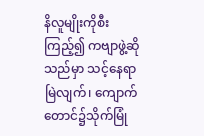နိလူမျိုးကိုစီးကြည့်၍ ကဗျာဖွဲ့ဆိုသည်မှာ သင့်နေရာမြဲလျက်၊ ကျောက်တောင်၌သိုက်မြုံ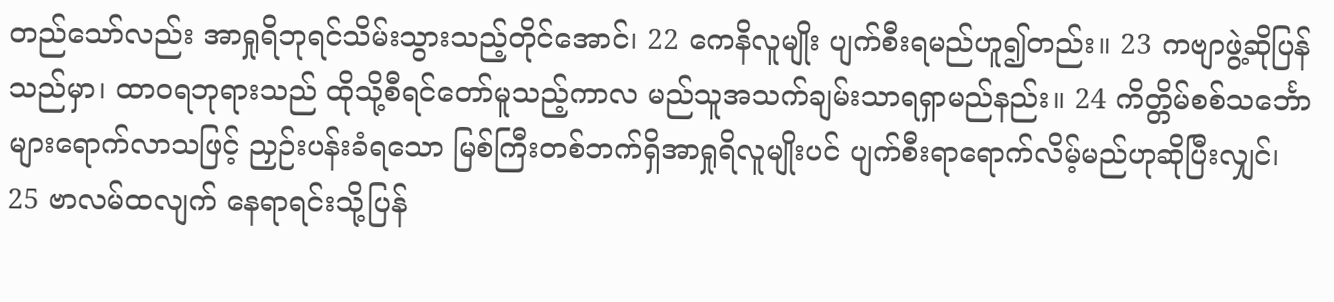တည်သော်လည်း အာရှုရိဘုရင်သိမ်းသွားသည့်တိုင်အောင်၊ 22 ကေနိလူမျိုး ပျက်စီးရမည်ဟူ၍တည်း။ 23 ကဗျာဖွဲ့ဆိုပြန်သည်မှာ၊ ထာဝရဘုရားသည် ထိုသို့စီရင်တော်မူသည့်ကာလ မည်သူအသက်ချမ်းသာရရှာမည်နည်း။ 24 ကိတ္တိမ်စစ်သင်္ဘောများရောက်လာသဖြင့် ညှဉ်းပန်းခံရသော မြစ်ကြီးတစ်ဘက်ရှိအာရှုရိလူမျိုးပင် ပျက်စီးရာရောက်လိမ့်မည်ဟုဆိုပြီးလျှင်၊ 25 ဗာလမ်ထလျက် နေရာရင်းသို့ပြန်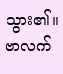သွား၏။ ဗာလက်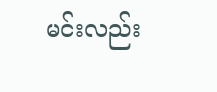မင်းလည်း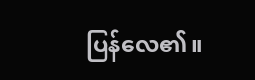ပြန်လေ၏။